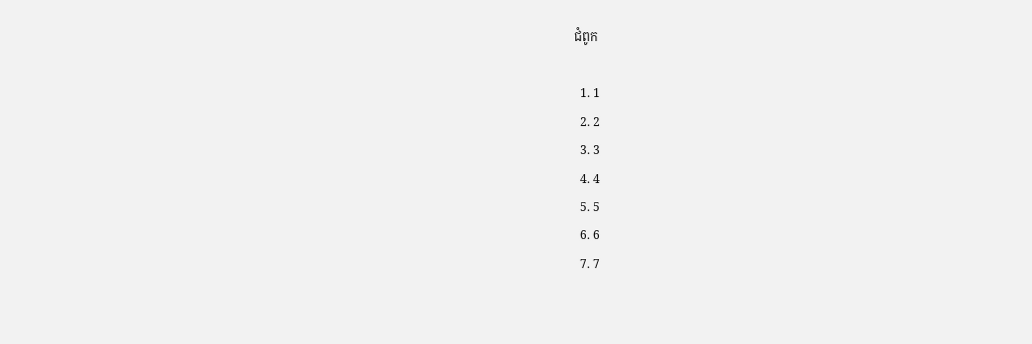ជំពូក

  1. 1
  2. 2
  3. 3
  4. 4
  5. 5
  6. 6
  7. 7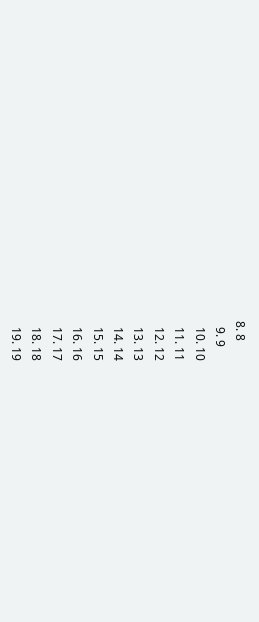8. 8
  9. 9
  10. 10
  11. 11
  12. 12
  13. 13
  14. 14
  15. 15
  16. 16
  17. 17
  18. 18
  19. 19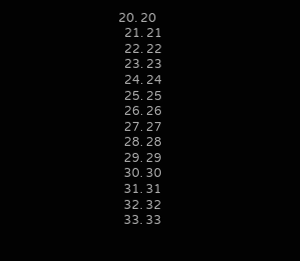20. 20
  21. 21
  22. 22
  23. 23
  24. 24
  25. 25
  26. 26
  27. 27
  28. 28
  29. 29
  30. 30
  31. 31
  32. 32
  33. 33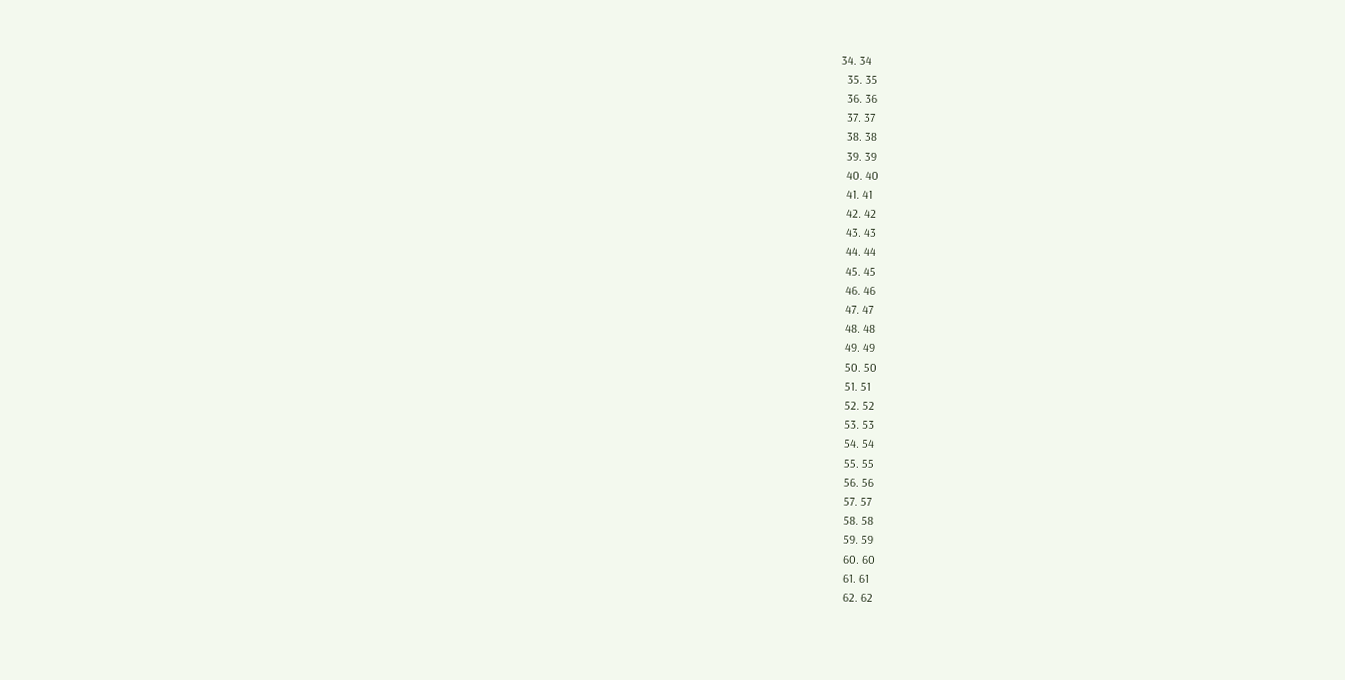34. 34
  35. 35
  36. 36
  37. 37
  38. 38
  39. 39
  40. 40
  41. 41
  42. 42
  43. 43
  44. 44
  45. 45
  46. 46
  47. 47
  48. 48
  49. 49
  50. 50
  51. 51
  52. 52
  53. 53
  54. 54
  55. 55
  56. 56
  57. 57
  58. 58
  59. 59
  60. 60
  61. 61
  62. 62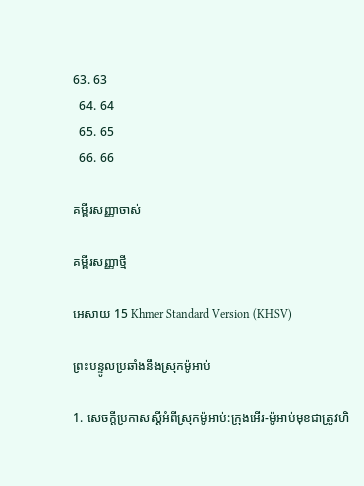63. 63
  64. 64
  65. 65
  66. 66

គម្ពីរសញ្ញាចាស់

គម្ពីរសញ្ញាថ្មី

អេសាយ 15 Khmer Standard Version (KHSV)

ព្រះ‌បន្ទូលប្រឆាំងនឹងស្រុកម៉ូអាប់

1. សេចក្ដីប្រកាសស្ដីអំពីស្រុកម៉ូអាប់:ក្រុងអើរ-ម៉ូអាប់មុខជាត្រូវហិ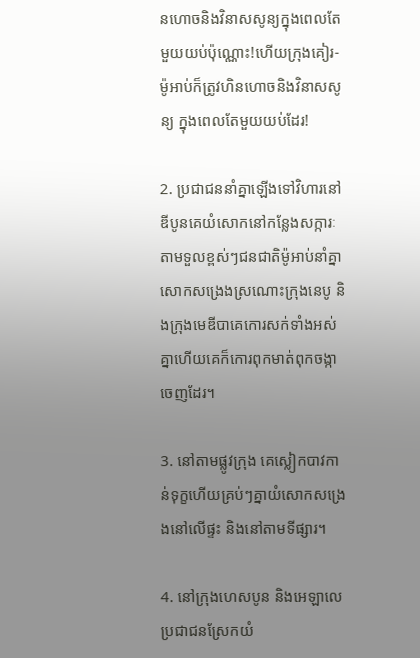ន‌ហោចនិងវិនាសសូន្យក្នុងពេលតែមួយយប់ប៉ុណ្ណោះ!ហើយក្រុងគៀរ-ម៉ូអាប់ក៏ត្រូវហិន‌ហោចនិងវិនាសសូន្យ ក្នុងពេលតែមួយយប់ដែរ!

2. ប្រជា‌ជននាំគ្នាឡើងទៅវិហារនៅឌីបូនគេយំសោកនៅកន្លែងសក្ការៈតាមទួលខ្ពស់ៗជន‌ជាតិម៉ូអាប់នាំគ្នាសោកសង្រេងស្រណោះក្រុងនេបូ និងក្រុងមេឌី‌បាគេកោរសក់ទាំងអស់គ្នាហើយគេក៏កោរពុកមាត់ពុកចង្កាចេញដែរ។

3. នៅតាមផ្លូវក្រុង គេស្លៀកបាវកាន់ទុក្ខហើយគ្រប់ៗគ្នាយំសោកសង្រេងនៅលើផ្ទះ និងនៅតាមទីផ្សារ។

4. នៅក្រុងហេស‌បូន និងអេឡា‌លេប្រជា‌ជនស្រែកយំ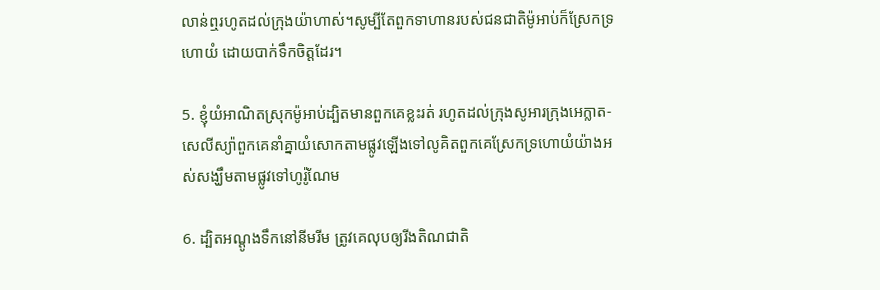លាន់ឮរហូតដល់ក្រុងយ៉ាហាស់។សូម្បីតែពួកទាហានរបស់ជន‌ជាតិម៉ូអាប់ក៏ស្រែកទ្រហោយំ ដោយបាក់ទឹកចិត្តដែរ។

5. ខ្ញុំយំអាណិតស្រុកម៉ូអាប់ដ្បិតមានពួកគេខ្លះរត់ រហូតដល់ក្រុងសូអារក្រុងអេក្លាត-សេលី‌ស្យ៉ាពួកគេនាំគ្នាយំសោកតាមផ្លូវឡើងទៅលូគិតពួកគេស្រែកទ្រហោយំយ៉ាងអស់សង្ឃឹមតាមផ្លូវទៅហូរ៉ូ‌ណែម

6. ដ្បិតអណ្ដូងទឹកនៅនីមរីម ត្រូវគេលុបឲ្យរីងតិណ‌ជាតិ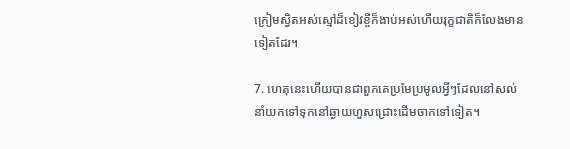ក្រៀមស្វិតអស់ស្មៅដ៏ខៀវខ្ចីក៏ងាប់អស់ហើយរុក្ខ‌ជាតិក៏លែងមានទៀតដែរ។

7. ហេតុនេះហើយបានជាពួកគេប្រមែ‌ប្រមូលអ្វីៗដែលនៅសល់នាំយកទៅទុកនៅឆ្ងាយហួសជ្រោះដើមចាកទៅទៀត។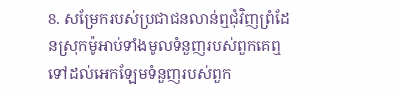8. សម្រែករបស់ប្រជា‌ជនលាន់ឮជុំ‌វិញព្រំ‌ដែនស្រុកម៉ូអាប់ទាំងមូលទំនួញរបស់ពួកគេឮទៅដល់អេក‌ឡែមទំនួញរបស់ពួក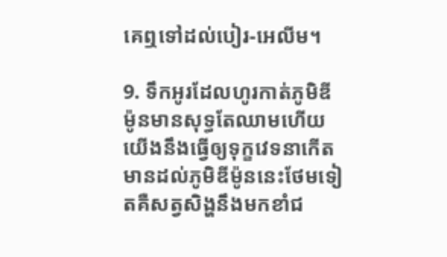គេឮទៅដល់បៀរ-អេលីម។

9. ទឹកអូរដែលហូរកាត់ភូមិឌីម៉ូនមានសុទ្ធតែឈាមហើយយើងនឹងធ្វើឲ្យទុក្ខវេទនាកើតមានដល់ភូមិឌីម៉ូននេះថែមទៀតគឺសត្វសិង្ហនឹងមកខាំជ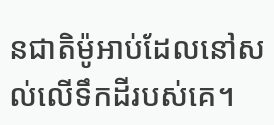ន‌ជាតិម៉ូអាប់ដែលនៅសល់លើទឹកដីរបស់គេ។